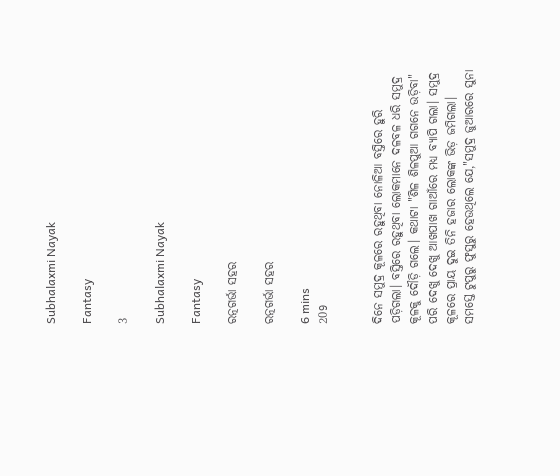Subhalaxmi Nayak

Fantasy

3

Subhalaxmi Nayak

Fantasy

ରତ୍ନଗର୍ଭା ସହର

ରତ୍ନଗର୍ଭା ସହର

6 mins
209


ଦିନେ ସମୁଦ୍ର କୂଳରେ ରହୁଥିବା ନୋଳିଆ ବସ୍ତିରେ ହୁରି ପଡ଼ିଗଲା। ବସ୍ତିରେ ରହୁଥିବା ଲୋକମାନେ ଦଳବଳ ଧରି ସମୁଦ୍ର କୂଳକୁ ଦୌଡ଼ି ଗଲେ। କଥାଟା "ଶିଳ ଶିଳପୁଆ ଗଗନେ ଉଡ଼ିବା" ପରି ଦେଖୁ ଦେଖୁ ଆଖପାଖ ଗାଆଁରେ ମଧ୍ୟ ବ୍ୟାପି ଗଲା। ସମୁଦ୍ର କୂଳରେ ପ୍ରାୟ ଦୁଇ ତିନି ହଜାର ଲୋକଙ୍କ ଭିଡ଼ ଜମିଗଲା। ସମସ୍ତେ ଟୁପୁରୁ ଫୁସୁରୁ ହେଉଥିଲେ ଯେ,"ସମୁଦ୍ର ଜୁଆରରେ ସୁନା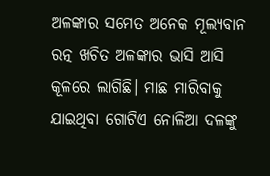ଅଳଙ୍କାର ସମେତ ଅନେକ ମୂଲ୍ୟବାନ ରତ୍ନ ଖଚିତ ଅଳଙ୍କାର ଭାସି ଆସି କୂଳରେ ଲାଗିଛି। ମାଛ ମାରିବାକୁ ଯାଇଥିବା ଗୋଟିଏ ନୋଳିଆ ଦଳଙ୍କୁ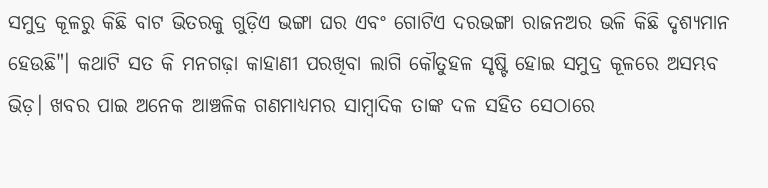ସମୁଦ୍ର କୂଳରୁ କିଛି ବାଟ ଭିତରକୁ ଗୁଡ଼ିଏ ଭଙ୍ଗା ଘର ଏବଂ ଗୋଟିଏ ଦରଭଙ୍ଗା ରାଜନଅର ଭଳି କିଛି ଦୃଶ୍ୟମାନ ହେଉଛି"। କଥାଟି ସତ କି ମନଗଢ଼ା କାହାଣୀ ପରଖିବା ଲାଗି କୌତୁହଳ ସୃଷ୍ଟି ହୋଇ ସମୁଦ୍ର କୂଳରେ ଅସମ୍ଭବ ଭିଡ଼। ଖବର ପାଇ ଅନେକ ଆଞ୍ଚଳିକ ଗଣମାଧ୍ୟମର ସାମ୍ବାଦିକ ତାଙ୍କ ଦଳ ସହିତ ସେଠାରେ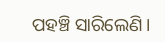ପହଞ୍ଚି ସାରିଲେଣି।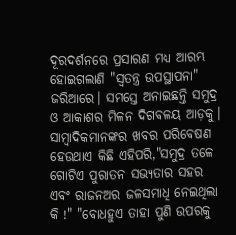ଦୂରଦର୍ଶନରେ ପ୍ରସାରଣ ମଧ୍ୟ ଆରମ୍ଭ ହୋଇଗଲାଣି "ସ୍ୱତନ୍ତ୍ର ଉପସ୍ଥାପନା" ଜରିଆରେ। ସମସ୍ତେ ଅନାଇଛନ୍ତି ସମୁଦ୍ର ଓ ଆକାଶର ମିଳନ ଦିଗବଳୟ ଆଡ଼କୁ। ସାମ୍ବାଦିକମାନଙ୍କର ଖବର ପରିବେଷଣ ହେଉଥାଏ କିଛି ଏହିପରି,"ସମୁଦ୍ର ତଳେ ଗୋଟିଏ ପୁରାତନ ସଭ୍ୟତାର ସହର ଏବଂ ରାଜନଅର ଜଳସମାଧି ନେଇଥିଲା କି !" "ବୋଧହୁଏ ତାହା ପୁଣି ଉପରକୁ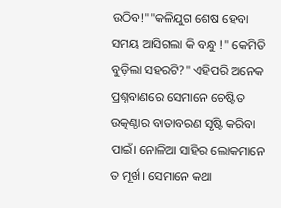ଉଠିବ!""କଳିଯୁଗ ଶେଷ ହେବା ସମୟ ଆସିଗଲା କି ବନ୍ଧୁ !" କେମିତି ବୁଡ଼ିଲା ସହରଟି?" ଏହିପରି ଅନେକ ପ୍ରଶ୍ନବାଣରେ ସେମାନେ ଚେଷ୍ଟିତ ଉତ୍କଣ୍ଠାର ବାତାବରଣ ସୃଷ୍ଟି କରିବା ପାଇଁ। ନୋଳିଆ ସାହିର ଲୋକମାନେ ତ ମୂର୍ଖ। ସେମାନେ କଥା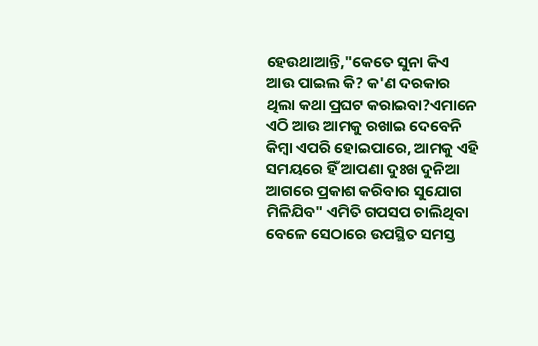ହେଉଥାଆନ୍ତି,"କେତେ ସୁନା କିଏ ଆଉ ପାଇଲ କି? କ'ଣ ଦରକାର ଥିଲା କଥା ପ୍ରଘଟ କରାଇବା?ଏମାନେ ଏଠି ଆଉ ଆମକୁ ରଖାଇ ଦେବେନି କିମ୍ବା ଏପରି ହୋଇପାରେ, ଆମକୁ ଏହି ସମୟରେ ହିଁ ଆପଣା ଦୁଃଖ ଦୁନିଆ ଆଗରେ ପ୍ରକାଶ କରିବାର ସୁଯୋଗ ମିଳିଯିବ" ଏମିତି ଗପସପ ଚାଲିଥିବା ବେଳେ ସେଠାରେ ଉପସ୍ଥିତ ସମସ୍ତ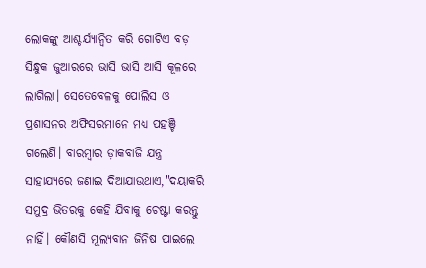ଲୋକଙ୍କୁ ଆଶ୍ଚର୍ଯ୍ୟାନ୍ୱିତ କରି ଗୋଟିଏ ବଡ଼ ସିନ୍ଧୁକ ଜୁଆରରେ ଭାସି ଭାସି ଆସି କୂଳରେ ଲାଗିଲା। ସେତେବେଳକୁ ପୋଲିସ ଓ ପ୍ରଶାସନର ଅଫିସରମାନେ ମଧ୍ୟ ପହଞ୍ଚି ଗଲେଣି। ବାରମ୍ବାର ଡ଼ାକବାଜି ଯନ୍ତ୍ର ସାହାଯ୍ୟରେ ଜଣାଇ ଦିଆଯାଉଥାଏ,"ଦୟାକରି ସମୁଦ୍ର ଭିତରକୁ କେହି ଯିବାକୁ ଚେଷ୍ଟା କରନ୍ତୁ ନାହିଁ। କୌଣସି ମୂଲ୍ୟବାନ ଜିନିଷ ପାଇଲେ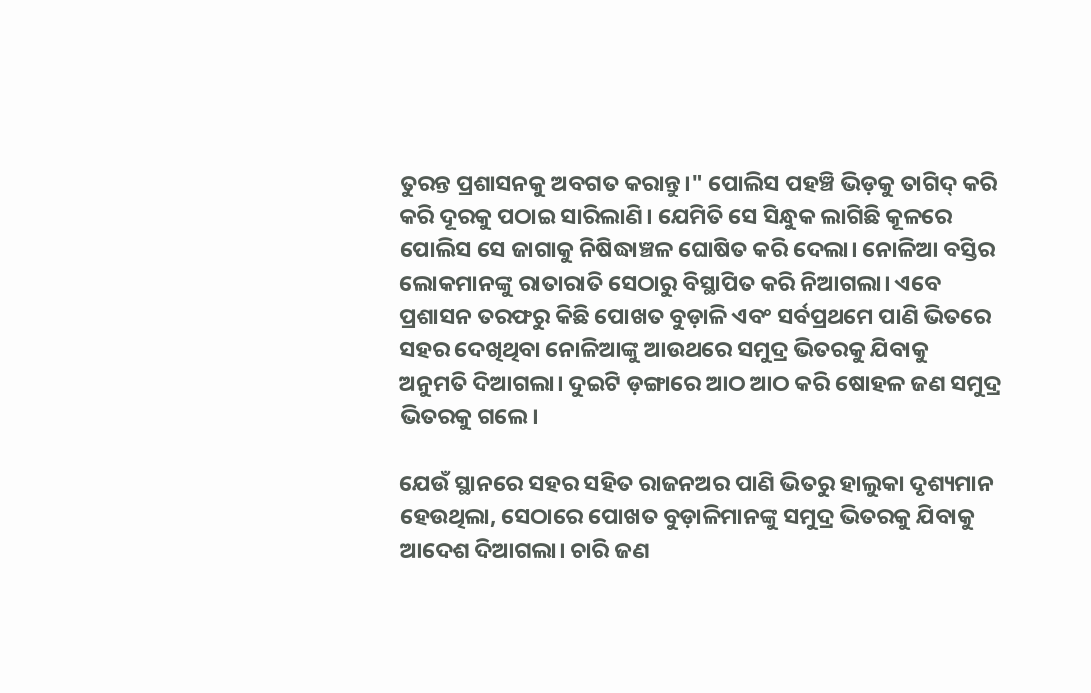ତୁରନ୍ତ ପ୍ରଶାସନକୁ ଅବଗତ କରାନ୍ତୁ।" ପୋଲିସ ପହଞ୍ଚି ଭିଡ଼କୁ ତାଗିଦ୍ କରି କରି ଦୂରକୁ ପଠାଇ ସାରିଲାଣି। ଯେମିତି ସେ ସିନ୍ଧୁକ ଲାଗିଛି କୂଳରେ ପୋଲିସ ସେ ଜାଗାକୁ ନିଷିଦ୍ଧାଞ୍ଚଳ ଘୋଷିତ କରି ଦେଲା। ନୋଳିଆ ବସ୍ତିର ଲୋକମାନଙ୍କୁ ରାତାରାତି ସେଠାରୁ ବିସ୍ଥାପିତ କରି ନିଆଗଲା। ଏବେ ପ୍ରଶାସନ ତରଫରୁ କିଛି ପୋଖତ ବୁଡ଼ାଳି ଏବଂ ସର୍ବପ୍ରଥମେ ପାଣି ଭିତରେ ସହର ଦେଖିଥିବା ନୋଳିଆଙ୍କୁ ଆଉଥରେ ସମୁଦ୍ର ଭିତରକୁ ଯିବାକୁ ଅନୁମତି ଦିଆଗଲା। ଦୁଇଟି ଡ଼ଙ୍ଗାରେ ଆଠ ଆଠ କରି ଷୋହଳ ଜଣ ସମୁଦ୍ର ଭିତରକୁ ଗଲେ।

ଯେଉଁ ସ୍ଥାନରେ ସହର ସହିତ ରାଜନଅର ପାଣି ଭିତରୁ ହାଲୁକା ଦୃଶ୍ୟମାନ ହେଉଥିଲା, ସେଠାରେ ପୋଖତ ବୁଡ଼ାଳିମାନଙ୍କୁ ସମୁଦ୍ର ଭିତରକୁ ଯିବାକୁ ଆଦେଶ ଦିଆଗଲା। ଚାରି ଜଣ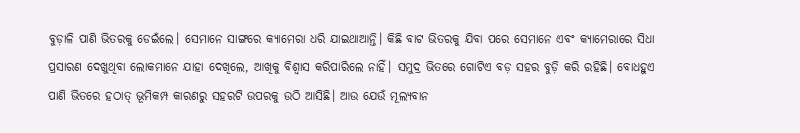ବୁଡ଼ାଳି ପାଣି ଭିତରକୁ ଡେଇଁଲେ। ସେମାନେ ସାଙ୍ଗରେ କ୍ୟାମେରା ଧରି ଯାଇଥାଆନ୍ତି। କିଛି ବାଟ ଭିତରକୁ ଯିବା ପରେ ସେମାନେ ଏବଂ କ୍ୟାମେରାରେ ସିଧା ପ୍ରସାରଣ ଦେଖୁଥିବା ଲୋକମାନେ ଯାହା ଦେଖିଲେ, ଆଖିକୁ ବିଶ୍ୱାସ କରିପାରିଲେ ନାହିଁ। ସମୁଦ୍ର ଭିତରେ ଗୋଟିଏ ବଡ଼ ସହର ବୁଡ଼ି କରି ରହିଛି। ବୋଧହୁଏ ପାଣି ଭିତରେ ହଠାତ୍ ଭୂମିକମ୍ପ କାରଣରୁ ସହରଟି ଉପରକୁ ଉଠି ଆସିଛି। ଆଉ ଯେଉଁ ମୂଲ୍ୟବାନ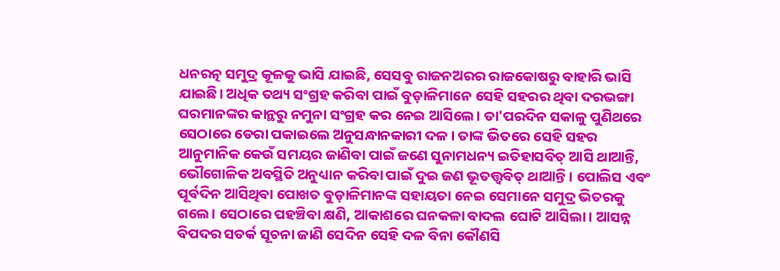ଧନରତ୍ନ ସମୁଦ୍ର କୂଳକୁ ଭାସି ଯାଇଛି, ସେସବୁ ରାଜନଅରର ରାଜକୋଷରୁ ବାହାରି ଭାସି ଯାଇଛି। ଅଧିକ ତଥ୍ୟ ସଂଗ୍ରହ କରିବା ପାଇଁ ବୁଡ଼ାଳିମାନେ ସେହି ସହରର ଥିବା ଦରଭଙ୍ଗା ଘରମାନଙ୍କର କାନ୍ଥରୁ ନମୁନା ସଂଗ୍ରହ କର ନେଇ ଆସିଲେ। ତା'ପରଦିନ ସକାଳୁ ପୁଣିଥରେ ସେଠାରେ ଡେରା ପକାଇଲେ ଅନୁସନ୍ଧାନକାରୀ ଦଳ। ତାଙ୍କ ଭିତରେ ସେହି ସହର ଆନୁମାନିକ କେଉଁ ସମୟର ଜାଣିବା ପାଇଁ ଜଣେ ସୁନାମଧନ୍ୟ ଇତିହାସବିତ୍ ଆସି ଥାଆନ୍ତି, ଭୌଗୋଳିକ ଅବସ୍ଥିତି ଅନୁଧ୍ୟାନ କରିବା ପାଇଁ ଦୁଇ ଜଣ ଭୂତତ୍ତ୍ୱବିତ୍ ଥାଆନ୍ତି। ପୋଲିସ ଏବଂ ପୂର୍ବଦିନ ଆସିଥିବା ପୋଖତ ବୁଡ଼ାଳିମାନଙ୍କ ସହାୟତା ନେଇ ସେମାନେ ସମୁଦ୍ର ଭିତରକୁ ଗଲେ। ସେଠାରେ ପହଞ୍ଚିବା କ୍ଷଣି, ଆକାଶରେ ଘନକଳା ବାଦଲ ଘୋଟି ଆସିଲା। ଆସନ୍ନ ବିପଦର ସତର୍କ ସୂଚନା ଜାଣି ସେଦିନ ସେହି ଦଳ ବିନା କୌଣସି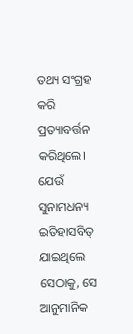ତଥ୍ୟ ସଂଗ୍ରହ କରି ପ୍ରତ୍ୟାବର୍ତ୍ତନ କରିଥିଲେ। ଯେଉଁ ସୁନାମଧନ୍ୟ ଇତିହାସବିତ୍ ଯାଇଥିଲେ ସେଠାକୁ, ସେ ଆନୁମାନିକ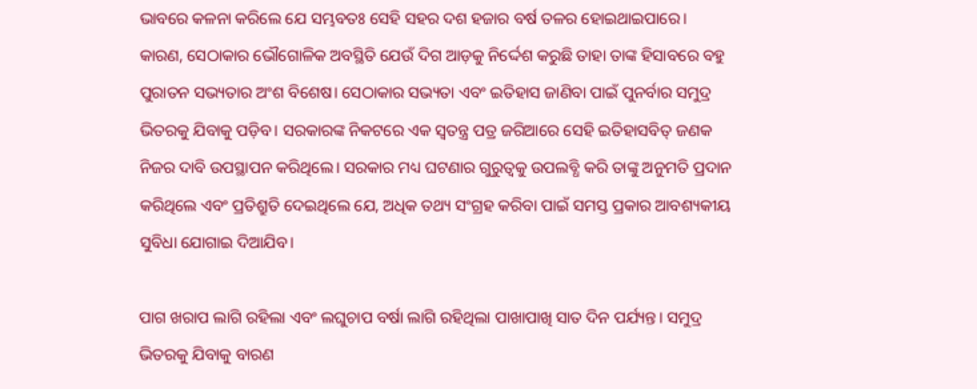ଭାବରେ କଳନା କରିଲେ ଯେ ସମ୍ଭବତଃ ସେହି ସହର ଦଶ ହଜାର ବର୍ଷ ତଳର ହୋଇଥାଇପାରେ। କାରଣ, ସେଠାକାର ଭୌଗୋଳିକ ଅବସ୍ଥିତି ଯେଉଁ ଦିଗ ଆଡ଼କୁ ନିର୍ଦ୍ଦେଶ କରୁଛି ତାହା ତାଙ୍କ ହିସାବରେ ବହୁ ପୁରାତନ ସଭ୍ୟତାର ଅଂଶ ବିଶେଷ। ସେଠାକାର ସଭ୍ୟତା ଏବଂ ଇତିହାସ ଜାଣିବା ପାଇଁ ପୁନର୍ବାର ସମୁଦ୍ର ଭିତରକୁ ଯିବାକୁ ପଡ଼ିବ। ସରକାରଙ୍କ ନିକଟରେ ଏକ ସ୍ୱତନ୍ତ୍ର ପତ୍ର ଜରିଆରେ ସେହି ଇତିହାସବିତ୍ ଜଣକ ନିଜର ଦାବି ଉପସ୍ଥାପନ କରିଥିଲେ। ସରକାର ମଧ୍ୟ ଘଟଣାର ଗୁରୁତ୍ୱକୁ ଉପଲବ୍ଧି କରି ତାଙ୍କୁ ଅନୁମତି ପ୍ରଦାନ କରିଥିଲେ ଏବଂ ପ୍ରତିଶ୍ରୁତି ଦେଇଥିଲେ ଯେ, ଅଧିକ ତଥ୍ୟ ସଂଗ୍ରହ କରିବା ପାଇଁ ସମସ୍ତ ପ୍ରକାର ଆବଶ୍ୟକୀୟ ସୁବିଧା ଯୋଗାଇ ଦିଆଯିବ।

ପାଗ ଖରାପ ଲାଗି ରହିଲା ଏବଂ ଲଘୁଚାପ ବର୍ଷା ଲାଗି ରହିଥିଲା ପାଖାପାଖି ସାତ ଦିନ ପର୍ଯ୍ୟନ୍ତ। ସମୁଦ୍ର ଭିତରକୁ ଯିବାକୁ ବାରଣ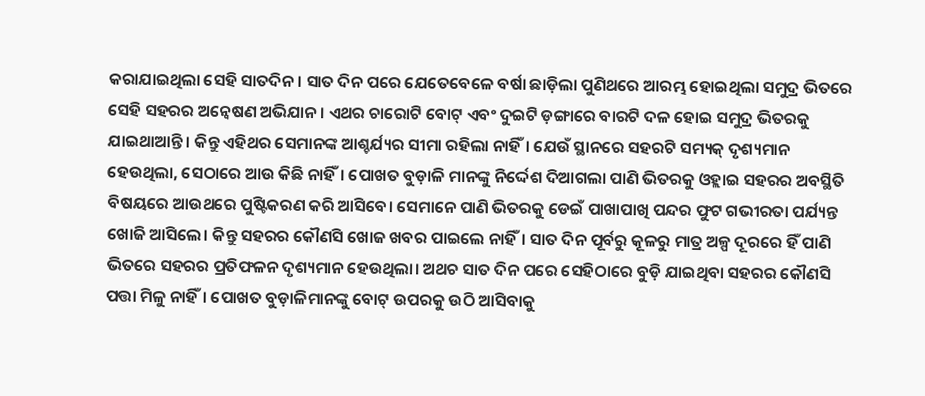କରାଯାଇଥିଲା ସେହି ସାତଦିନ। ସାତ ଦିନ ପରେ ଯେତେବେଳେ ବର୍ଷା ଛାଡ଼ିଲା ପୁଣିଥରେ ଆରମ୍ଭ ହୋଇଥିଲା ସମୁଦ୍ର ଭିତରେ ସେହି ସହରର ଅନ୍ୱେଷଣ ଅଭିଯାନ। ଏଥର ଚାରୋଟି ବୋଟ୍ ଏବଂ ଦୁଇଟି ଡ଼ଙ୍ଗାରେ ବାରଟି ଦଳ ହୋଇ ସମୁଦ୍ର ଭିତରକୁ ଯାଇଥାଆନ୍ତି। କିନ୍ତୁ ଏହିଥର ସେମାନଙ୍କ ଆଶ୍ଚର୍ଯ୍ୟର ସୀମା ରହିଲା ନାହିଁ। ଯେଉଁ ସ୍ଥାନରେ ସହରଟି ସମ୍ୟକ୍ ଦୃଶ୍ୟମାନ ହେଉଥିଲା, ସେଠାରେ ଆଉ କିଛି ନାହିଁ। ପୋଖତ ବୁଡ଼ାଳି ମାନଙ୍କୁ ନିର୍ଦ୍ଦେଶ ଦିଆଗଲା ପାଣି ଭିତରକୁ ଓହ୍ଲାଇ ସହରର ଅବସ୍ଥିତି ବିଷୟରେ ଆଉଥରେ ପୁଷ୍ଟିକରଣ କରି ଆସିବେ। ସେମାନେ ପାଣି ଭିତରକୁ ଡେଇଁ ପାଖାପାଖି ପନ୍ଦର ଫୁଟ ଗଭୀରତା ପର୍ଯ୍ୟନ୍ତ ଖୋଜି ଆସିଲେ। କିନ୍ତୁ ସହରର କୌଣସି ଖୋଜ ଖବର ପାଇଲେ ନାହିଁ। ସାତ ଦିନ ପୂର୍ବରୁ କୂଳରୁ ମାତ୍ର ଅଳ୍ପ ଦୂରରେ ହିଁ ପାଣି ଭିତରେ ସହରର ପ୍ରତିଫଳନ ଦୃଶ୍ୟମାନ ହେଉଥିଲା‌। ଅଥଚ ସାତ ଦିନ ପରେ ସେହିଠାରେ ବୁଡ଼ି ଯାଇଥିବା ସହରର କୌଣସି ପତ୍ତା ମିଳୁ ନାହିଁ। ପୋଖତ ବୁଡ଼ାଳିମାନଙ୍କୁ ବୋଟ୍ ଉପରକୁ ଉଠି ଆସିବାକୁ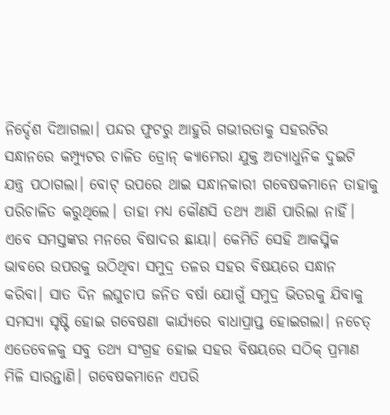ନିର୍ଦ୍ଦେଶ ଦିଆଗଲା। ପନ୍ଦର ଫୁଟରୁ ଆହୁରି ଗଭୀରତାକୁ ସହରଟିର ସନ୍ଧାନରେ କମ୍ପ୍ୟୁଟର ଚାଳିତ ଡ୍ରୋନ୍ କ୍ୟାମେରା ଯୁକ୍ତ ଅତ୍ୟାଧୁନିକ ଦୁଇଟି ଯନ୍ତ୍ର ପଠାଗଲା। ବୋଟ୍ ଉପରେ ଥାଇ ସନ୍ଧାନକାରୀ ଗବେଷକମାନେ ତାହାକୁ ପରିଚାଳିତ କରୁଥିଲେ। ତାହା ମଧ୍ୟ କୌଣସି ତଥ୍ୟ ଆଣି ପାରିଲା ନାହିଁ। ଏବେ ସମସ୍ତଙ୍କର ମନରେ ବିଷାଦର ଛାୟା। କେମିତି ସେହି ଆକସ୍ମିକ ଭାବରେ ଉପରକୁ ଉଠିଥିବା ସମୁଦ୍ର ତଳର ସହର ବିଷୟରେ ସନ୍ଧାନ କରିବା। ସାତ ଦିନ ଲଘୁଚାପ ଜନିତ ବର୍ଷା ଯୋଗୁଁ ସମୁଦ୍ର ଭିତରକୁ ଯିବାକୁ ସମସ୍ୟା ସୃଷ୍ଟି ହୋଇ ଗବେଷଣା କାର୍ଯ୍ୟରେ ବାଧାପ୍ରାପ୍ତ ହୋଇଗଲା। ନଚେତ୍ ଏତେବେଳକୁ ସବୁ ତଥ୍ୟ ସଂଗ୍ରହ ହୋଇ ସହର ବିଷୟରେ ସଠିକ୍ ପ୍ରମାଣ ମିଳି ସାରନ୍ତାଣି। ଗବେଷକମାନେ ଏପରି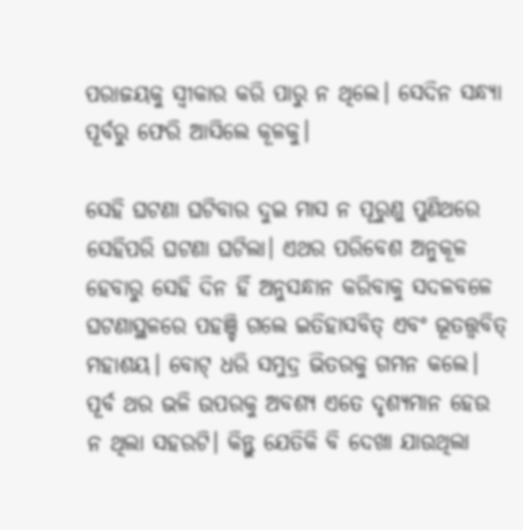ପରାଜୟକୁ ସ୍ୱୀକାର କରି ପାରୁ ନ ଥିଲେ। ସେଦିନ ସନ୍ଧ୍ୟା ପୂର୍ବରୁ ଫେରି ଆସିଲେ କୂଳକୁ।

ସେହି ଘଟଣା ଘଟିବାର ଦୁଇ ମାସ ନ ପୂରୁଣୁ ପୁଣିଥରେ ସେହିପରି ଘଟଣା ଘଟିଲା। ଏଥର ପରିବେଶ ଅନୁକୂଳ ହେବାରୁ ସେହି ଦିନ ହିଁ ଅନୁସନ୍ଧାନ କରିବାକୁ ସଦଳବଳେ ଘଟଣାସ୍ଥଳରେ ପହଞ୍ଚି ଗଲେ ଇତିହାସବିତ୍ ଏବଂ ଭୂତତ୍ତ୍ୱବିତ୍ ମହାଶୟ। ବୋଟ୍ ଧରି ସମୁଦ୍ର ଭିତରକୁ ଗମନ କଲେ। ପୂର୍ବ ଥର ଭଳି ଉପରକୁ ଅବଶ୍ୟ ଏତେ ଦୃଶ୍ୟମାନ ହେଉ ନ ଥିଲା ସହରଟି। କିନ୍ତୁ ଯେତିକି ବି ଦେଖା ଯାଉଥିଲା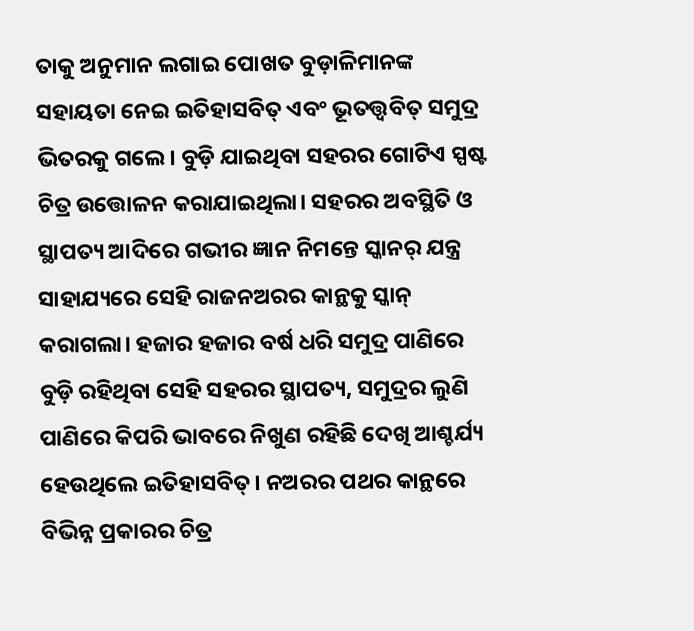ତାକୁ ଅନୁମାନ ଲଗାଇ ପୋଖତ ବୁଡ଼ାଳିମାନଙ୍କ ସହାୟତା ନେଇ ଇତିହାସବିତ୍ ଏବଂ ଭୂତତ୍ତ୍ୱବିତ୍ ସମୁଦ୍ର ଭିତରକୁ ଗଲେ। ବୁଡ଼ି ଯାଇଥିବା ସହରର ଗୋଟିଏ ସ୍ପଷ୍ଟ ଚିତ୍ର ଉତ୍ତୋଳନ କରାଯାଇଥିଲା। ସହରର ଅବସ୍ଥିତି ଓ ସ୍ଥାପତ୍ୟ ଆଦିରେ ଗଭୀର ଜ୍ଞାନ ନିମନ୍ତେ ସ୍କାନର୍ ଯନ୍ତ୍ର ସାହାଯ୍ୟରେ ସେହି ରାଜନଅରର କାନ୍ଥକୁ ସ୍କାନ୍ କରାଗଲା। ହଜାର ହଜାର ବର୍ଷ ଧରି ସମୁଦ୍ର ପାଣିରେ ବୁଡ଼ି ରହିଥିବା ସେହି ସହରର ସ୍ଥାପତ୍ୟ, ସମୁଦ୍ରର ଲୁଣି ପାଣିରେ କିପରି ଭାବରେ ନିଖୁଣ ରହିଛି ଦେଖି ଆଶ୍ଚର୍ଯ୍ୟ ହେଉଥିଲେ ଇତିହାସବିତ୍। ନଅରର ପଥର କାନ୍ଥରେ ବିଭିନ୍ନ ପ୍ରକାରର ଚିତ୍ର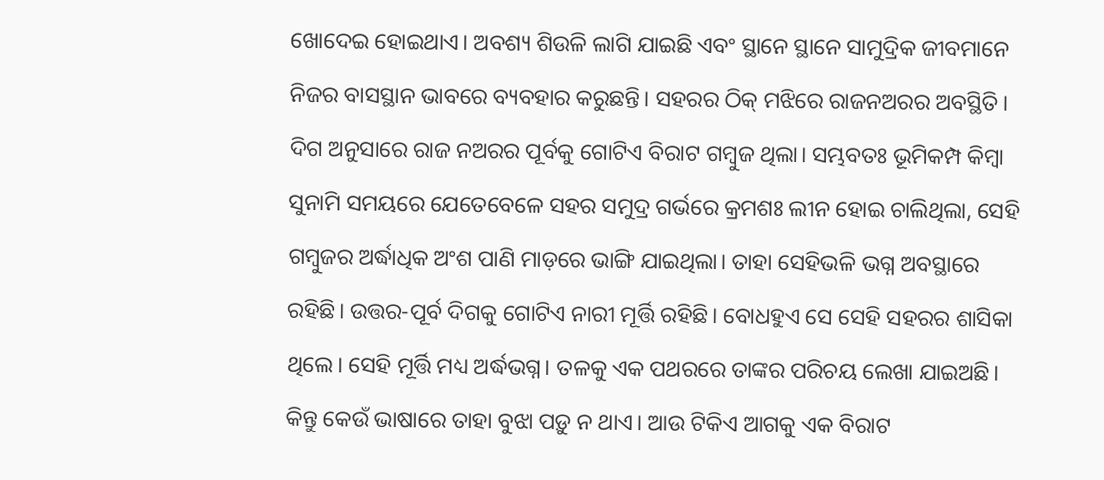ଖୋଦେଇ ହୋଇଥାଏ। ଅବଶ୍ୟ ଶିଉଳି ଲାଗି ଯାଇଛି ଏବଂ ସ୍ଥାନେ ସ୍ଥାନେ ସାମୁଦ୍ରିକ ଜୀବମାନେ ନିଜର ବାସସ୍ଥାନ ଭାବରେ ବ୍ୟବହାର କରୁଛନ୍ତି। ସହରର ଠିକ୍ ମଝିରେ ରାଜନଅରର ଅବସ୍ଥିତି। ଦିଗ ଅନୁସାରେ ରାଜ ନଅରର ପୂର୍ବକୁ ଗୋଟିଏ ବିରାଟ ଗମ୍ବୁଜ ଥିଲା। ସମ୍ଭବତଃ ଭୂମିକମ୍ପ କିମ୍ବା ସୁନାମି ସମୟରେ ଯେତେବେଳେ ସହର ସମୁଦ୍ର ଗର୍ଭରେ କ୍ରମଶଃ ଲୀନ ହୋଇ ଚାଲିଥିଲା, ସେହି ଗମ୍ବୁଜର ଅର୍ଦ୍ଧାଧିକ ଅଂଶ ପାଣି ମାଡ଼ରେ ଭାଙ୍ଗି ଯାଇଥିଲା। ତାହା ସେହିଭଳି ଭଗ୍ନ ଅବସ୍ଥାରେ ରହିଛି। ଉତ୍ତର-ପୂର୍ବ ଦିଗକୁ ଗୋଟିଏ ନାରୀ ମୂର୍ତ୍ତି ରହିଛି। ବୋଧହୁଏ ସେ ସେହି ସହରର ଶାସିକା ଥିଲେ। ସେହି ମୂର୍ତ୍ତି ମଧ୍ୟ ଅର୍ଦ୍ଧଭଗ୍ନ। ତଳକୁ ଏକ ପଥରରେ ତାଙ୍କର ପରିଚୟ ଲେଖା ଯାଇଅଛି। କିନ୍ତୁ କେଉଁ ଭାଷାରେ ତାହା ବୁଝା ପଡ଼ୁ ନ ଥାଏ। ଆଉ ଟିକିଏ ଆଗକୁ ଏକ ବିରାଟ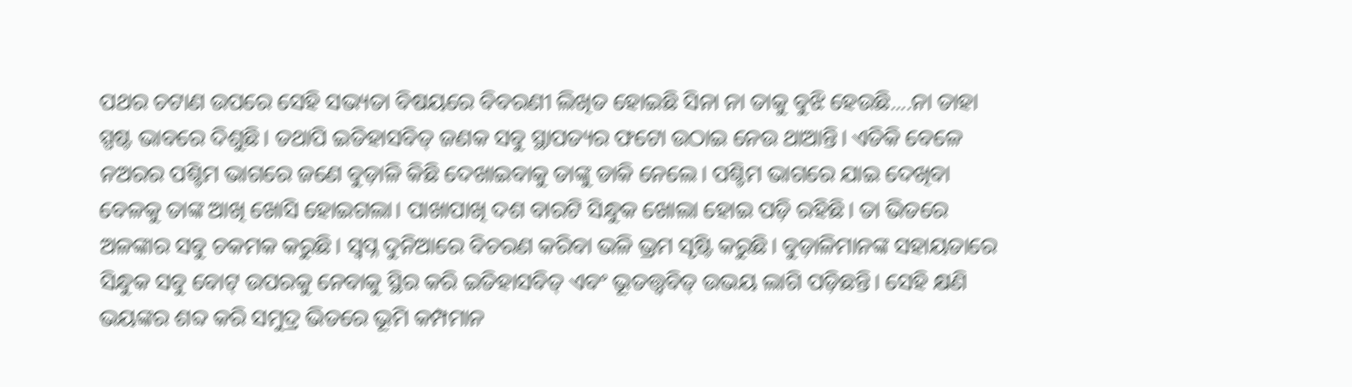ପଥର ଚଟାଣ ଉପରେ ସେହି ସଭ୍ୟତା ବିଷୟରେ ବିବରଣୀ ଲିଖିତ ହୋଇଛି ସିନା ନା ତାକୁ ବୁଝି ହେଉଛି....ନା ତାହା ସ୍ପଷ୍ଟ ଭାବରେ ଦିଶୁଛି। ତଥାପି ଇତିହାସବିତ୍ ଜଣକ ସବୁ ସ୍ଥାପତ୍ୟର ଫଟୋ ଉଠାଇ ନେଉ ଥାଆନ୍ତି। ଏତିକି ବେଳେ ନଅରର ପଶ୍ଚିମ ଭାଗରେ ଜଣେ ବୁଡ଼ାଳି କିଛି ଦେଖାଇବାକୁ ତାଙ୍କୁ ଡାକି ନେଲେ। ପଶ୍ଚିମ ଭାଗରେ ଯାଇ ଦେଖିବା ବେଳକୁ ତାଙ୍କ ଆଖି ଖୋସି ହୋଇଗଲା। ପାଖାପାଖି ଦଶ ବାରଟି ସିନ୍ଧୁକ ଖୋଲା ହୋଇ ପଡ଼ି ରହିଛି। ତା ଭିତରେ ଅଳଙ୍କାର ସବୁ ଚକମକ କରୁଛି। ସ୍ୱପ୍ନ ଦୁନିଆରେ ବିଚରଣ କରିବା ଭଳି ଭ୍ରମ ସୃଷ୍ଟି କରୁଛି। ବୁଡ଼ାଳିମାନଙ୍କ ସହାୟତାରେ ସିନ୍ଧୁକ ସବୁ ବୋଟ୍ ଉପରକୁ ନେବାକୁ ସ୍ଥିର କରି ଇତିହାସବିତ୍ ଏବଂ ଭୂତତ୍ତ୍ୱବିତ୍ ଉଭୟ ଲାଗି ପଡ଼ିଛନ୍ତି। ସେହି କ୍ଷଣି ଭୟଙ୍କର ଶବ୍ଦ କରି ସମୁଦ୍ର ଭିତରେ ଭୂମି କମ୍ପମାନ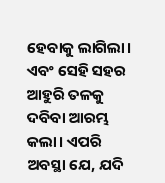ହେବାକୁ ଲାଗିଲା। ଏବଂ ସେହି ସହର ଆହୁରି ତଳକୁ ଦବିବା ଆରମ୍ଭ କଲା। ଏପରି ଅବସ୍ଥା ଯେ, ଯଦି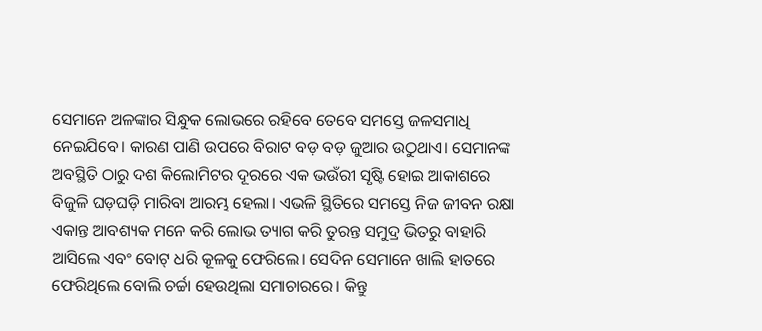ସେମାନେ ଅଳଙ୍କାର ସିନ୍ଧୁକ ଲୋଭରେ ରହିବେ ତେବେ ସମସ୍ତେ ଜଳସମାଧି ନେଇଯିବେ। କାରଣ ପାଣି ଉପରେ ବିରାଟ ବଡ଼ ବଡ଼ ଜୁଆର ଉଠୁଥାଏ। ସେମାନଙ୍କ ଅବସ୍ଥିତି ଠାରୁ ଦଶ କିଲୋମିଟର ଦୂରରେ ଏକ ଭଉଁରୀ ସୃଷ୍ଟି ହୋଇ ଆକାଶରେ ବିଜୁଳି ଘଡ଼ଘଡ଼ି ମାରିବା ଆରମ୍ଭ ହେଲା। ଏଭଳି ସ୍ଥିତିରେ ସମସ୍ତେ ନିଜ ଜୀବନ ରକ୍ଷା ଏକାନ୍ତ ଆବଶ୍ୟକ ମନେ କରି ଲୋଭ ତ୍ୟାଗ କରି ତୁରନ୍ତ ସମୁଦ୍ର ଭିତରୁ ବାହାରି ଆସିଲେ ଏବଂ ବୋଟ୍ ଧରି କୂଳକୁ ଫେରିଲେ। ସେଦିନ ସେମାନେ ଖାଲି ହାତରେ ଫେରିଥିଲେ ବୋଲି ଚର୍ଚ୍ଚା ହେଉଥିଲା ସମାଚାରରେ। କିନ୍ତୁ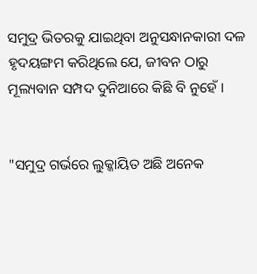ସମୁଦ୍ର ଭିତରକୁ ଯାଇଥିବା ଅନୁସନ୍ଧାନକାରୀ ଦଳ ହୃଦୟଙ୍ଗମ କରିଥିଲେ ଯେ, ଜୀବନ ଠାରୁ ମୂଲ୍ୟବାନ ସମ୍ପଦ ଦୁନିଆରେ କିଛି ବି ନୁହେଁ।


"ସମୁଦ୍ର ଗର୍ଭରେ ଲୁକ୍କାୟିତ ଅଛି ଅନେକ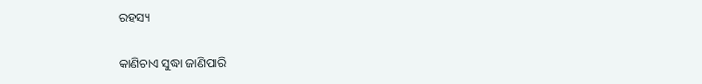ରହସ୍ୟ

କାଣିଚାଏ ସୁଦ୍ଧା ଜାଣିପାରି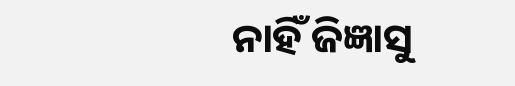ନାହିଁ ଜିଜ୍ଞାସୁ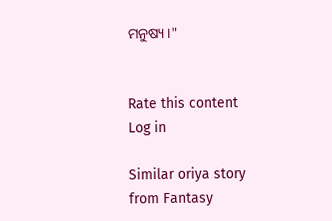ମନୁଷ୍ୟ।"


Rate this content
Log in

Similar oriya story from Fantasy